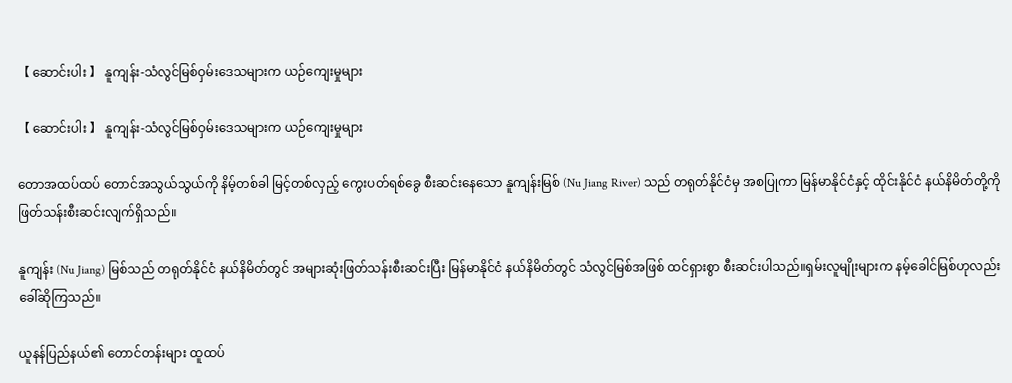【 ဆောင်းပါး 】 နူကျန်း-သံလွင်မြစ်ဝှမ်းဒေသများက ယဉ်ကျေးမှုများ

【 ဆောင်းပါး 】 နူကျန်း-သံလွင်မြစ်ဝှမ်းဒေသများက ယဉ်ကျေးမှုများ

တောအထပ်ထပ် တောင်အသွယ်သွယ်ကို နိမ့်တစ်ခါ မြင့်တစ်လှည့် ကွေးပတ်ရစ်ခွေ စီးဆင်းနေသော နူကျန်းမြစ် (Nu Jiang River) သည် တရုတ်နိုင်ငံမှ အစပြုကာ မြန်မာနိုင်ငံနှင့် ထိုင်းနိုင်ငံ နယ်နိမိတ်တို့ကို ဖြတ်သန်းစီးဆင်းလျက်ရှိသည်။

နူကျန်း (Nu Jiang) မြစ်သည် တရုတ်နိုင်ငံ နယ်နိမိတ်တွင် အများဆုံးဖြတ်သန်းစီးဆင်းပြီး မြန်မာနိုင်ငံ နယ်နိမိတ်တွင် သံလွင်မြစ်အဖြစ် ထင်ရှားစွာ စီးဆင်းပါသည်။ရှမ်းလူမျိုးများက နမ့်ခေါင်မြစ်ဟုလည်း ခေါ်ဆိုကြသည်။

ယူနန်ပြည်နယ်၏ တောင်တန်းများ ထူထပ်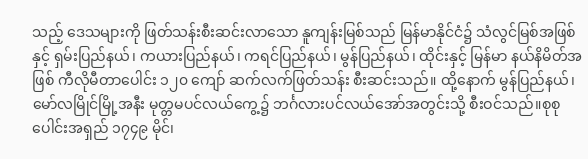သည့် ဒေသများကို ဖြတ်သန်းစီးဆင်းလာသော နူကျန်းမြစ်သည် မြန်မာနိုင်ငံ၌ သံလွင်မြစ်အဖြစ်နှင့် ရှမ်းပြည်နယ်၊ ကယားပြည်နယ်၊ ကရင်ပြည်နယ်၊ မွန်ပြည်နယ်၊ ထိုင်းနှင့် မြန်မာ နယ်နိမိတ်အဖြစ် ကီလိုမီတာပေါင်း ၁၂၀ ကျော် ဆက်လက်ဖြတ်သန်း စီးဆင်းသည်။ ထို့နောက် မွန်ပြည်နယ်၊ မော်လမြိုင်မြို့အနီး မုတ္တမပင်လယ်ကွေ့၌ ဘင်္ဂလားပင်လယ်အော်အတွင်းသို့ စီးဝင်သည်။စုစုပေါင်းအရှည် ၁၇၄၉ မိုင်၊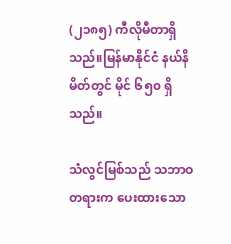(၂၁၈၅) ကီလိုမီတာရှိသည်။မြန်မာနိုင်ငံ နယ်နိမိတ်တွင် မိုင် ၆၅၀ ရှိသည်။

သံလွင်မြစ်သည် သဘာဝတရားက ပေးထားသော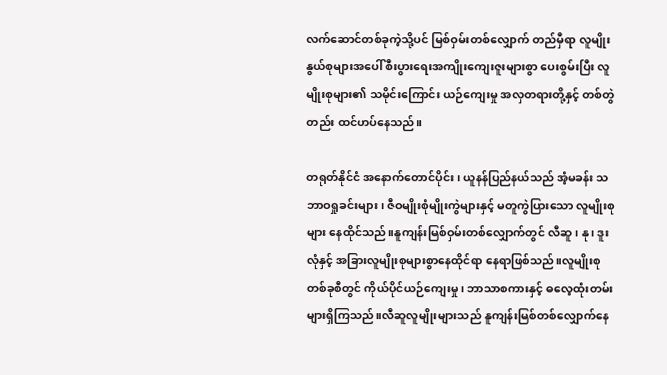လက်ဆောင်တစ်ခုကဲ့သို့ပင် မြစ်ဝှမ်းတစ်လျှောက် တည်မှီရာ လူမျိုးနွယ်စုများအပေါ် စီးပွားရေးအကျိုးကျေးဇူးများစွာ ပေးစွမ်းပြီး လူမျိုးစုများ၏ သမိုင်းကြောင်း ယဉ်ကျေးမှု အလှတရားတို့နှင့် တစ်တွဲတည်း ထင်ဟပ်နေသည်။

တရုတ်နိုင်ငံ အနောက်တောင်ပိုင်း၊ ယူနန်ပြည်နယ်သည် အံ့မခန်း သဘာဝရှုခင်းများ၊ ဇီဝမျိုးစုံမျိုးကွဲများနှင့် မတူကွဲပြားသော လူမျိုးစုများ နေထိုင်သည်။နူကျန်းမြစ်ဝှမ်းတစ်လျှောက်တွင် လီဆူ၊ နု၊ ဒူးလုံနှင့် အခြားလူမျိုးစုများစွာနေထိုင်ရာ နေရာဖြစ်သည်။လူမျိုးစုတစ်ခုစီတွင် ကိုယ်ပိုင်ယဉ်ကျေးမှု၊ ဘာသာစကားနှင့် ဓလေ့ထုံးတမ်းများရှိကြသည်။လီဆူလူမျိုးများသည် နူကျန်းမြစ်တစ်လျှောက်နေ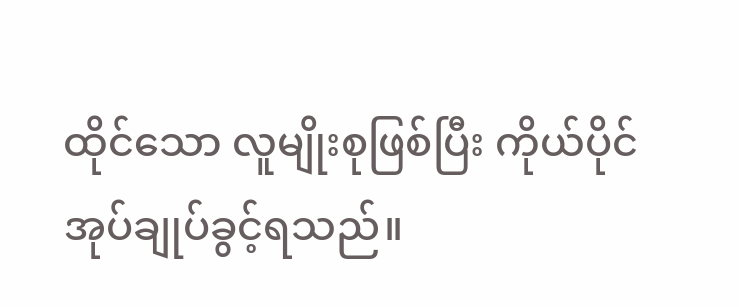ထိုင်သော လူမျိုးစုဖြစ်ပြီး ကိုယ်ပိုင်အုပ်ချုပ်ခွင့်ရသည်။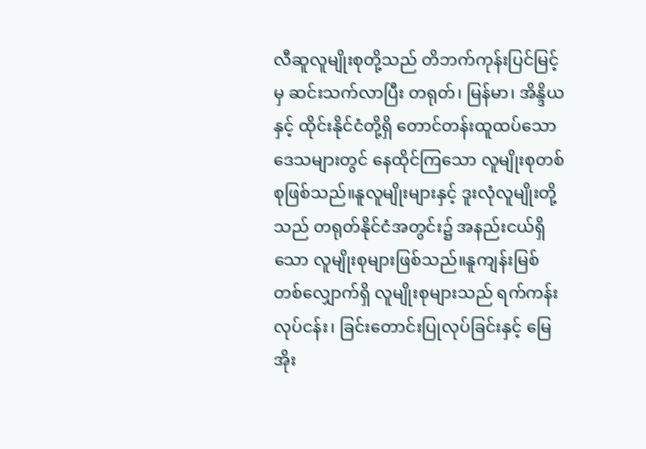လီဆူလူမျိုးစုတို့သည် တိဘက်ကုန်းပြင်မြင့်မှ ဆင်းသက်လာပြီး တရုတ်၊ မြန်မာ၊ အိန္ဒိယနှင့် ထိုင်းနိုင်ငံတို့ရှိ တောင်တန်းထူထပ်သော ဒေသများတွင် နေထိုင်ကြသော လူမျိုးစုတစ်စုဖြစ်သည်။နူလူမျိုးများနှင့် ဒူးလုံလူမျိုးတို့သည် တရုတ်နိုင်ငံအတွင်း၌ အနည်းငယ်ရှိသော လူမျိုးစုများဖြစ်သည်။နူကျန်းမြစ်တစ်လျှောက်ရှိ လူမျိုးစုများသည် ရက်ကန်းလုပ်ငန်း၊ ခြင်းတောင်းပြုလုပ်ခြင်းနှင့် မြေအိုး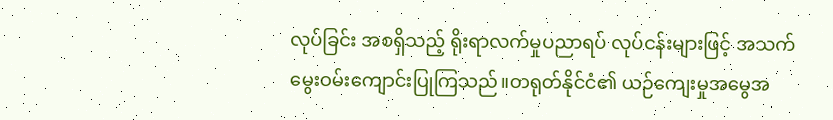လုပ်ခြင်း အစရှိသည့် ရိုးရာလက်မှုပညာရပ် လုပ်ငန်းများဖြင့် အသက်မွေးဝမ်းကျောင်းပြုကြသည်။တရုတ်နိုင်ငံ၏ ယဉ်ကျေးမှုအမွေအ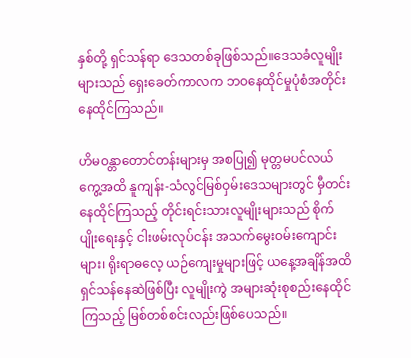နှစ်တို့ ရှင်သန်ရာ ဒေသတစ်ခုဖြစ်သည်။ဒေသခံလူမျိုးများသည် ရှေးခေတ်ကာလက ဘဝနေထိုင်မှုပုံစံအတိုင်း နေထိုင်ကြသည်။

ဟိမဝန္တာတောင်တန်းများမှ အစပြု၍ မုတ္တမပင်လယ်ကွေ့အထိ နူကျန်း-သံလွင်မြစ်ဝှမ်းဒေသများတွင် မှီတင်းနေထိုင်ကြသည့် တိုင်းရင်းသားလူမျိုးများသည် စိုက်ပျိုးရေးနှင့် ငါးဖမ်းလုပ်ငန်း အသက်မွေးဝမ်းကျောင်းများ၊ ရိုးရာဓလေ့ ယဉ်ကျေးမှုများဖြင့် ယနေ့အချိန်အထိ ရှင်သန်နေဆဲဖြစ်ပြီး လူမျိုးကွဲ အများဆုံးစုစည်းနေထိုင်ကြသည့် မြစ်တစ်စင်းလည်းဖြစ်ပေသည်။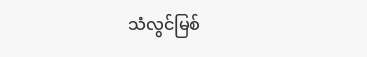သံလွင်မြစ်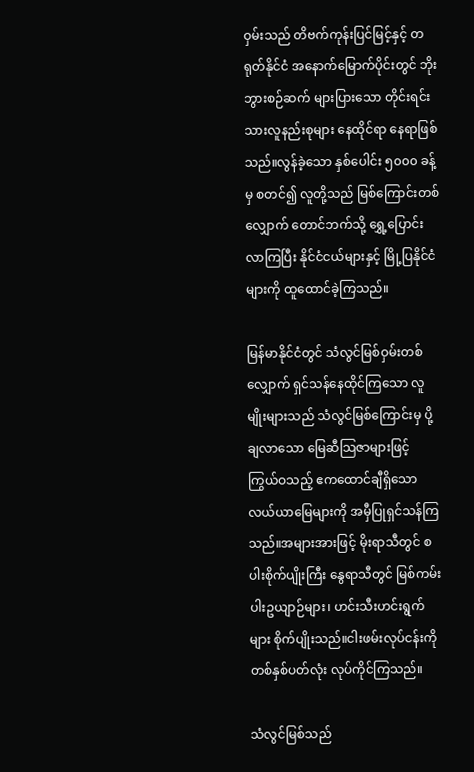ဝှမ်းသည် တိဗက်ကုန်းပြင်မြင့်နှင့် တရုတ်နိုင်ငံ အနောက်မြောက်ပိုင်းတွင် ဘိုးဘွားစဉ်ဆက် များပြားသော တိုင်းရင်းသားလူနည်းစုများ နေထိုင်ရာ နေရာဖြစ်သည်။လွန်ခဲ့သော နှစ်ပေါင်း ၅၀၀၀ ခန့်မှ စတင်၍ လူတို့သည် မြစ်ကြောင်းတစ်လျှောက် တောင်ဘက်သို့ ရွှေ့ပြောင်းလာကြပြီး နိုင်ငံငယ်များနှင့် မြို့ပြနိုင်ငံများကို ထူထောင်ခဲ့ကြသည်။

မြန်မာနိုင်ငံတွင် သံလွင်မြစ်ဝှမ်းတစ်လျှောက် ရှင်သန်နေထိုင်ကြသော လူမျိုးများသည် သံလွင်မြစ်ကြောင်းမှ ပို့ချလာသော မြေဆီသြဇာများဖြင့် ကြွယ်ဝသည့် ဧကထောင်ချီရှိသော လယ်ယာမြေများကို အမှီပြုရှင်သန်ကြသည်။အများအားဖြင့် မိုးရာသီတွင် စပါးစိုက်ပျိုးကြီး နွေရာသီတွင် မြစ်ကမ်းပါးဥယျာဉ်များ၊ ဟင်းသီးဟင်းရွက်များ စိုက်ပျိုးသည်။ငါးဖမ်းလုပ်ငန်းကို တစ်နှစ်ပတ်လုံး လုပ်ကိုင်ကြသည်။

သံလွင်မြစ်သည်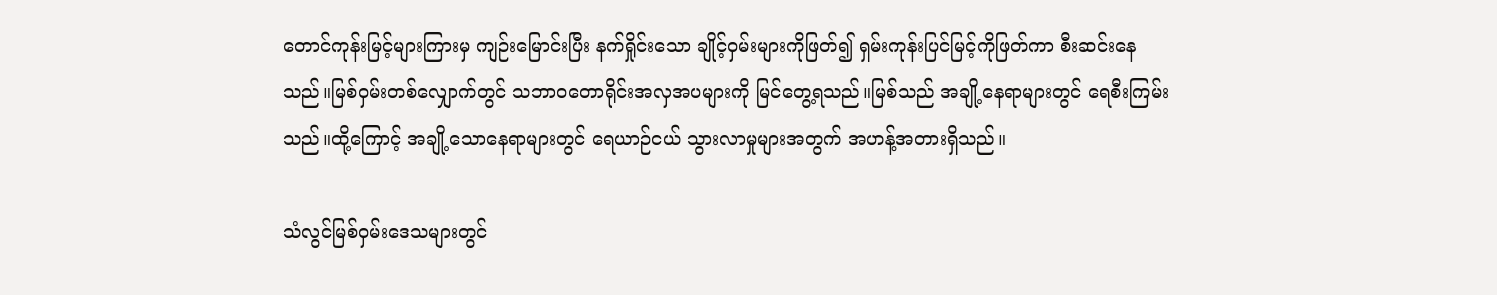တောင်ကုန်းမြင့်များကြားမှ ကျဉ်းမြောင်းပြီး နက်ရှိုင်းသော ချိုင့်ဝှမ်းများကိုဖြတ်၍ ရှမ်းကုန်းပြင်မြင့်ကိုဖြတ်ကာ စီးဆင်းနေသည်။မြစ်ဝှမ်းတစ်လျှောက်တွင် သဘာဝတောရိုင်းအလှအပများကို မြင်တွေ့ရသည်။မြစ်သည် အချို့နေရာများတွင် ရေစီးကြမ်းသည်။ထို့ကြောင့် အချို့သောနေရာများတွင် ရေယာဉ်ငယ် သွားလာမှုများအတွက် အဟန့်အတားရှိသည်။

သံလွင်မြစ်ဝှမ်းဒေသများတွင်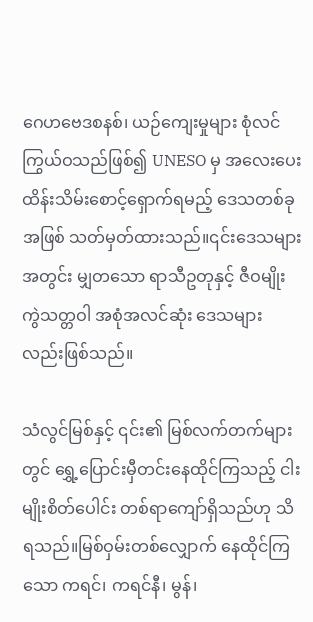ဂေဟဗေဒစနစ်၊ ယဉ်ကျေးမှုများ စုံလင်ကြွယ်ဝသည်ဖြစ်၍ UNESO မှ အလေးပေး ထိန်းသိမ်းစောင့်ရှောက်ရမည့် ဒေသတစ်ခုအဖြစ် သတ်မှတ်ထားသည်။၎င်းဒေသများအတွင်း မျှတသော ရာသီဥတုနှင့် ဇီဝမျိုးကွဲသတ္တဝါ အစုံအလင်ဆုံး ဒေသများလည်းဖြစ်သည်။

သံလွင်မြစ်နှင့် ၎င်း၏ မြစ်လက်တက်များတွင် ရွှေ့ပြောင်းမှီတင်းနေထိုင်ကြသည့် ငါးမျိုးစိတ်ပေါင်း တစ်ရာကျော်ရှိသည်ဟု သိရသည်။မြစ်ဝှမ်းတစ်လျှောက် နေထိုင်ကြသော ကရင်၊ ကရင်နီ၊ မွန်၊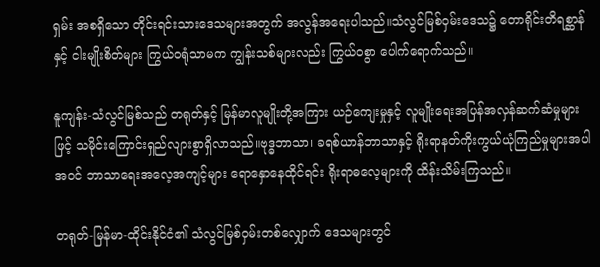ရှမ်း အစရှိသော တိုင်းရင်းသားဒေသများအတွက် အလွန်အရေးပါသည်။သံလွင်မြစ်ဝှမ်းဒေသ၌ တောရိုင်းတိရစ္ဆာန်နှင့် ငါးမျိုးစိတ်များ ကြွယ်ဝရုံသာမက ကျွန်းသစ်များလည်း ကြွယ်ဝစွာ ပေါက်ရောက်သည်။

နူကျန်း-သံလွင်မြစ်သည် တရုတ်နှင့် မြန်မာလူမျိုးတို့အကြား ယဉ်ကျေးမှုနှင့် လူမျိုးရေးအပြန်အလှန်ဆက်ဆံမှုများဖြင့် သမိုင်းကြောင်းရှည်လျားစွာရှိလာသည်။ဗုဒ္ဓဘာသာ၊ ခရစ်ယာန်ဘာသာနှင့် ရိုးရာနတ်ကိုးကွယ်ယုံကြည်မှုများအပါအဝင် ဘာသာရေးအလေ့အကျင့်များ ရောနှောနေထိုင်ရင်း ရိုးရာဓလေ့များကို ထိန်းသိမ်းကြသည်။

တရုတ်-မြန်မာ-ထိုင်းနိုင်ငံ၏ သံလွင်မြစ်ဝှမ်းတစ်လျှောက် ဒေသများတွင်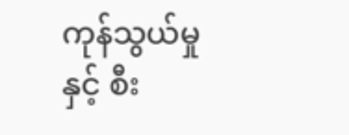ကုန်သွယ်မှုနှင့် စီး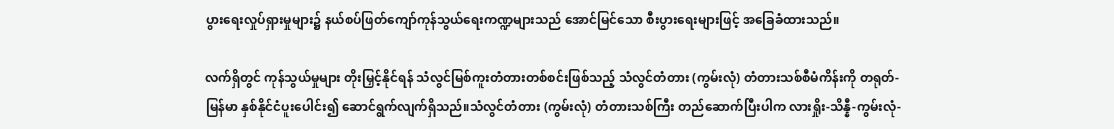ပွားရေးလှုပ်ရှားမှုများ၌ နယ်စပ်ဖြတ်ကျော်ကုန်သွယ်ရေးကဏ္ဍများသည် အောင်မြင်သော စီးပွားရေးများဖြင့် အခြေခံထားသည်။

လက်ရှိတွင် ကုန်သွယ်မှုများ တိုးမြှင့်နိုင်ရန် သံလွင်မြစ်ကူးတံတားတစ်စင်းဖြစ်သည့် သံလွင်တံတား (ကွမ်းလုံ) တံတားသစ်စီမံကိန်းကို တရုတ်-မြန်မာ နှစ်နိုင်ငံပူးပေါင်း၍ ဆောင်ရွက်လျက်ရှိသည်။သံလွင်တံတား (ကွမ်းလုံ) တံတားသစ်ကြီး တည်ဆောက်ပြီးပါက လားရှိုး-သိန္နီ-ကွမ်းလုံ-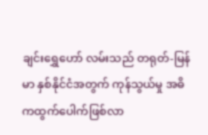ချင်းရွှေဟော် လမ်းသည် တရုတ်-မြန်မာ နှစ်နိုင်ငံအတွက် ကုန်သွယ်မှု အဓိကထွက်ပေါက်ဖြစ်လာ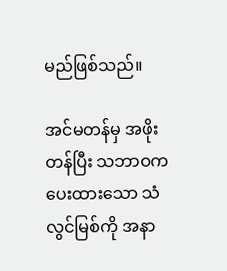မည်ဖြစ်သည်။

အင်မတန်မှ အဖိုးတန်ပြီး သဘာဝကပေးထားသော သံလွင်မြစ်ကို အနာ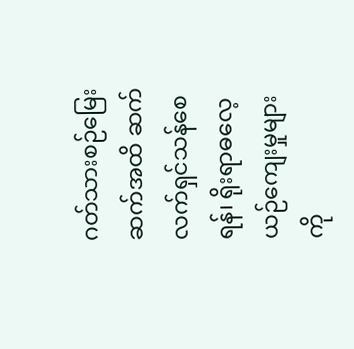ဂတ်သားစဉ်မြေးဆက်အထိ ဆက်လက်ရှင်သန်စေရန်၊ ရိုးရာဓလေ့ယဉ်ကျေးမှုများကို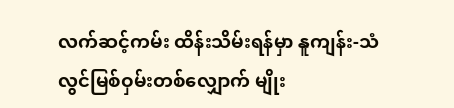လက်ဆင့်ကမ်း ထိန်းသိမ်းရန်မှာ နူကျန်း-သံလွင်မြစ်ဝှမ်းတစ်လျှောက် မျိုး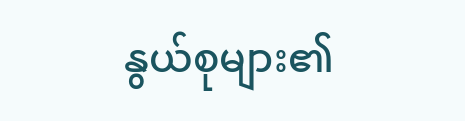နွယ်စုများ၏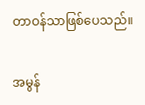တာဝန်သာဖြစ်ပေသည်။

အမွန်